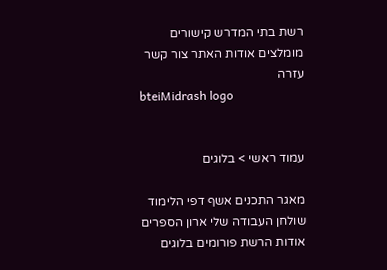רשת בתי המדרש קישורים מומלצים אודות האתר צור קשר עזרה
bteiMidrash logo


עמוד ראשי > בלוגים

מאגר התכנים אשף דפי הלימוד שולחן העבודה שלי ארון הספרים אודות הרשת פורומים בלוגים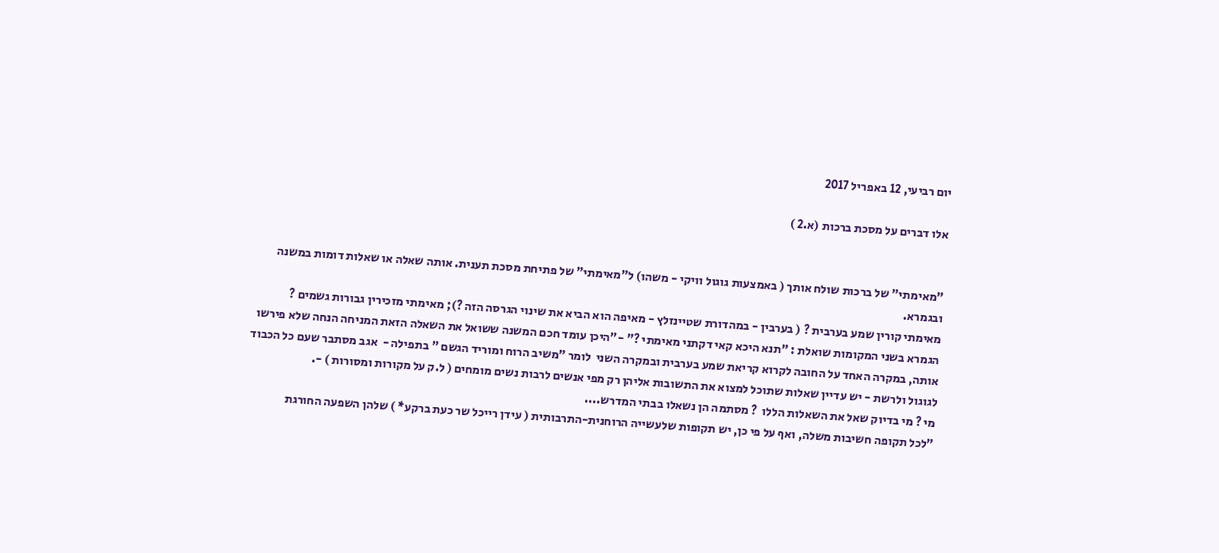יום רביעי, 12 באפריל 2017

אלו דברים על מסכת ברכות (א.2 )


"מאימתי" של ברכות שולח אותך ( באמצעות גוגול וויקי - משהו) ל"מאימתי" של פתיחת מסכת תענית. אותה שאלה או שאלות דומות במשנה ובגמרא.
מאימתי קורין שמע בערבית ? ( בערבין - במהדורת שטיינזלץ - מאיפה הוא הביא את שינוי הגרסה הזה ?); מאימתי מזכירין גבורות גשמים ?
הגמרא בשני המקומות שואלת : "תנא היכא קאי דקתני מאימתי ?" -"היכן עומד חכם המשנה ששואל את השאלה הזאת המניחה הנחה שלא פירשו אותה, במקרה האחד על החובה לקרוא קריאת שמע בערבית ובמקרה השני  לומר "משיב הרוח ומוריד הגשם " בתפילה -  אגב מסתבר שעם כל הכבוד לגוגול ולרשת - יש עדיין שאלות שתוכל למצוא את התשובות אליהן רק מפי אנשים לרבות נשים מומחים ( ל.ק על מקורות ומסורות ) -.
מי ? מי בדיוק שאל את השאלות הללו  ? מסתמה הן נשאלו בבתי המדרש....
"לכל תקופה חשיבות משלה, ואף על פי כן, יש תקופות שלעשייה הרוחנית-התרבותית ( עידן רייכל שר כעת ברקע* ) שלהן השפעה החורגת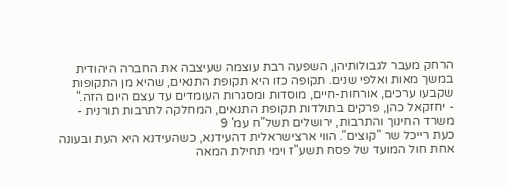הרחק מעבר לגבולותיהן, השפעה רבת עוצמה שעיצבה את החברה היהודית במשך מאות ואלפי שנים. תקופה כזו היא תקופת התנאים, שהיא מן התקופות שקבעו ערכים, אורחות-חיים, מוסדות ומסגרות העומדים עד עצם היום הזה."
- יחזקאל כהן, פרקים בתולדות תקופת התנאים, המחלקה לתרבות תורנית - משרד החינוך והתרבות, ירושלים תשל"ח עמ' 9
כעת רייכל שר "קוצים". הווי ארצישראלית דהעידנא, כשהעידנא היא העת ובעונה אחת חול המועד של פסח תשע"ז וימי תחילת המאה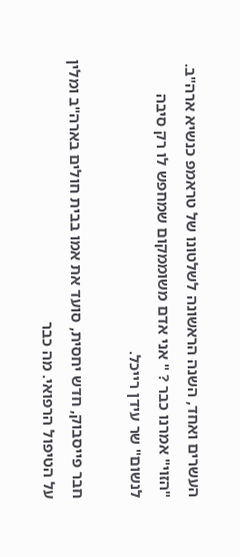העשרים ואחד, השנה הראשונה לשלטונו של טראמפ כנשיא ארה"ב. "הזוי" אמרנו כבר ? " אני אדם משוממקום שמחפש לו רק סיבה לנשום" שר עידן רייכל.

חבר פייסבוק, חדש יחסית, סועד את אמו בבית חולים בארה"ב ומלין על הטיפול הרפואי. מה כבר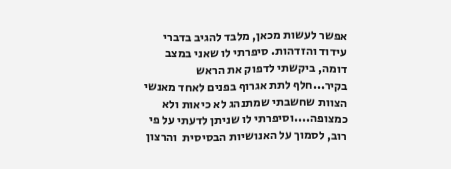אפשר לעשות מכאן, מלבד להגיב בדברי עידוד והזדהות. סיפרתי לו שאני במצב דומה, ביקשתי לדפוק את הראש בקיר...חלף לתת אגרוף בפנים לאחד מאנשי הצוות שחשבתי שמתנהג לא כיאות ולא כמצופה....וסיפרתי לו שניתן לדעתי על פי רוב, לסמוך על האנושיות הבסיסית  והרצון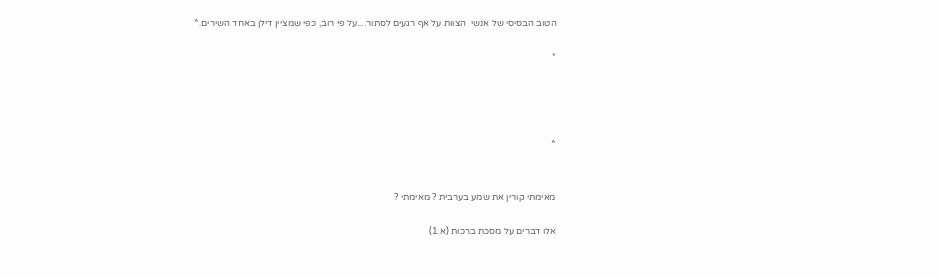הטוב הבסיסי של אנשי  הצוות על אף רגעים לסתור....על פי רוב, כפי שמציין דילן באחד השירים.^

*




^


מאימתי קורין את שמע בערבית ? מאימתי ?

אלו דברים על מסכת ברכות (א.1)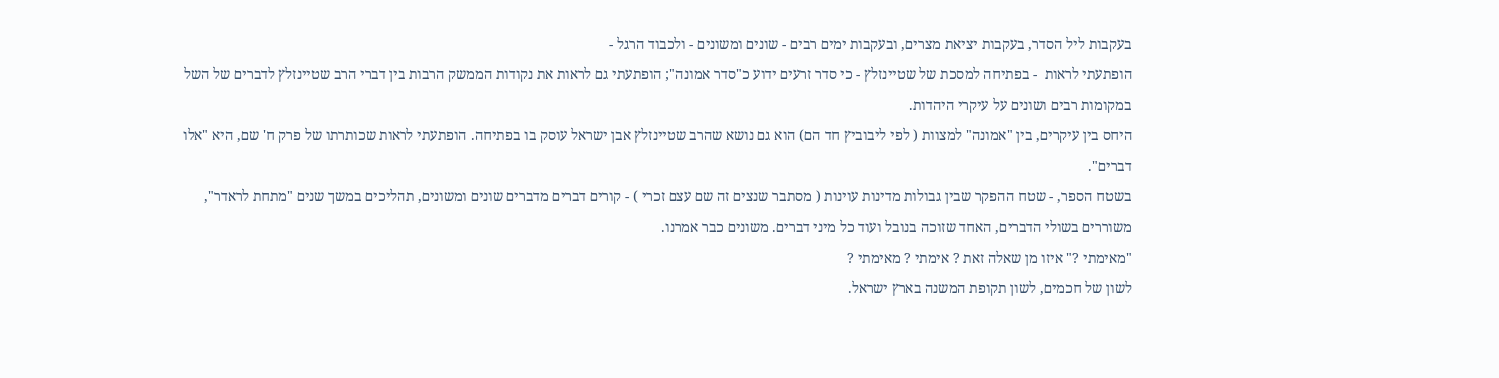בעקבות ליל הסדר, בעקבות יציאת מצרים, ובעקבות ימים רבים - שונים ומשונים - ולכבוד הרגל -
הופתעתי לראות  - בפתיחה למסכת של שטיינזלץ - כי סדר זרעים ידוע כ"סדר אמונה"; הופתעתי גם לראות את נקודות הממשק הרבות בין דברי הרב שטיינזלץ לדברים של השל במקומות רבים ושונים על עיקרי היהדות.
היחס בין עיקרים, בין "אמונה" למצוות ( לפי ליבוביץ חד הם) הוא גם נושא שהרב שטיינזלץ אבן ישראל עוסק בו בפתיחה. הופתעתי לראות שכותרתו של פרק ח' שם, היא "אלו דברים".
בשטח הספר, - שטח ההפקר שבין גבולות מדינות עוינות ( מסתבר שנצים זה שם עצם זכרי ) - קורים דברים מדברים שונים ומשונים, תהליכים במשך שנים "מתחת לראדר", משוררים בשולי הדברים, האחד שזוכה בנובל ועוד כל מיני דברים. משונים כבר אמרנו.
"מאימתי ?" איזו מן שאלה זאת ? אימתי ? מאימתי ?
לשון של חכמים, לשון תקופת המשנה בארץ ישראל.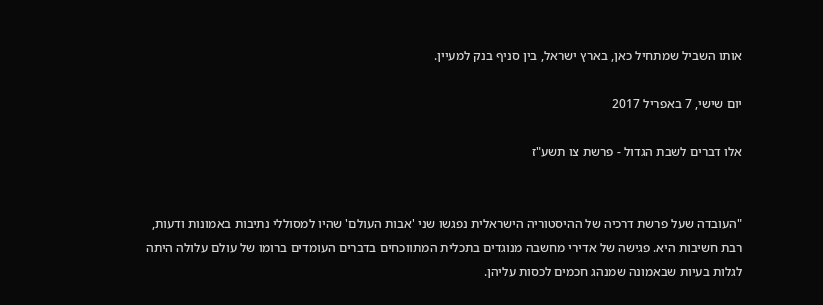אותו השביל שמתחיל כאן, בארץ ישראל, בין סניף בנק למעיין.

יום שישי, 7 באפריל 2017

אלו דברים לשבת הגדול - פרשת צו תשע"ז


"העובדה שעל פרשת דרכיה של ההיסטוריה הישראלית נפגשו שני 'אבות העולם' שהיו למסוללי נתיבות באמונות ודעות, רבת חשיבות היא. פגישה של אדירי מחשבה מנוגדים בתכלית המתווכחים בדברים העומדים ברומו של עולם עלולה היתה לגלות בעיות שבאמונה שמנהג חכמים לכסות עליהן.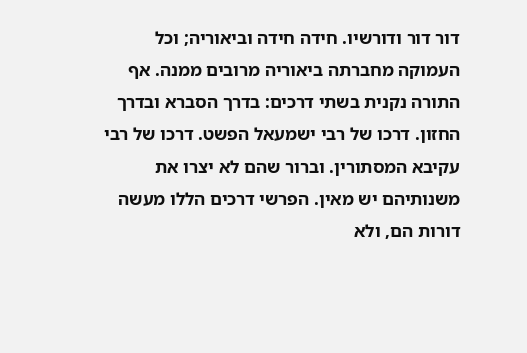דור דור ודורשיו. חידה חידה וביאוריה; וכל העמוקה מחברתה ביאוריה מרובים ממנה. אף התורה נקנית בשתי דרכים: בדרך הסברא ובדרך החזון. דרכו של רבי ישמעאל הפשט. דרכו של רבי עקיבא המסתורין. וברור שהם לא יצרו את משנותיהם יש מאין. הפרשי דרכים הללו מעשה דורות הם, ולא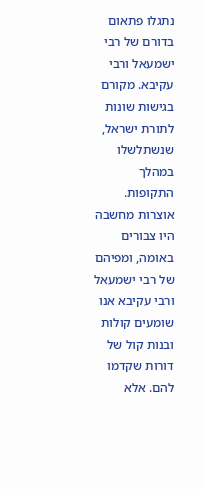נתגלו פתאום בדורם של רבי ישמעאל ורבי עקיבא. מקורם בגישות שונות לתורת ישראל, שנשתלשלו במהלך התקופות. אוצרות מחשבה היו צבורים באומה, ומפיהם של רבי ישמעאל ורבי עקיבא אנו שומעים קולות ובנות קול של דורות שקדמו להם. אלא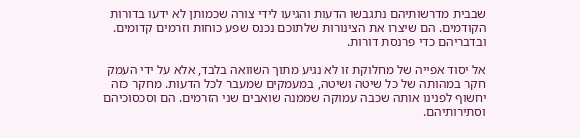שבבית מדרשותיהם נתגבשו הדעות והגיעו לידי צורה שכמותן לא ידעו בדורות הקודמים. הם שיצרו את הצינורות שלתוכם נכנס שפע כוחות וזרמים קדומים. ובדבריהם כדי פרנסת דורות.

אל יסוד אפייה של מחלוקת זו לא נגיע מתוך השוואה בלבד, אלא על ידי העמק חקר במהותה של כל שיטה ושיטה, במעמקים שמעבר לכל הדעות. מחקר כזה יחשוף לפנינו אותה שכבה עמוקה שממנה שואבים שני הזרמים. הם וסכסוכיהם וסתירותיהם.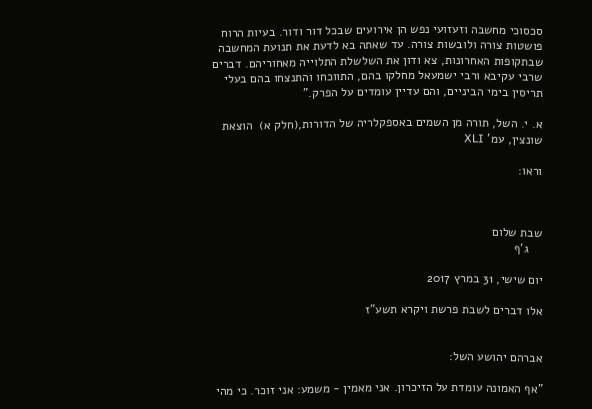סכסוכי מחשבה וזעזועי נפש הן אירועים שבכל דור ודור. בעיות הרוח פושטות צורה ולובשות צורה. עד שאתה בא לדעת את תנועת המחשבה שבתקופות האחרונות, צא ודון את השלשלת התלוייה מאחוריהם. דברים שרבי עקיבא ורבי ישמעאל מחלקו בהם, התווכחו והתנצחו בהם בעלי תריסין בימי הביניים, והם עדיין עומדים על הפרק."

א. י. השל, תורה מן השמים באספקלריה של הדורות,(חלק א)  הוצאת שונצין, עמ' XLI

וראו:



שבת שלום
    ג'ף

יום שישי, 31 במרץ 2017

אלו דברים לשבת פרשת ויקרא תשע"ז


אברהם יהושע השל:

"אף האמונה עומדת על הזיכרון. אני מאמין - משמע: אני זוכר. כי מהי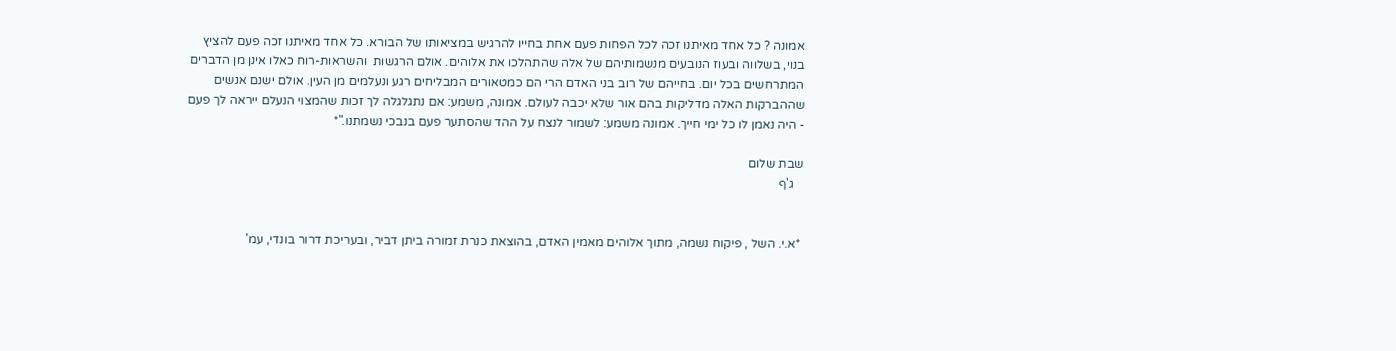אמונה ? כל אחד מאיתנו זכה לכל הפחות פעם אחת בחייו להרגיש במציאותו של הבורא. כל אחד מאיתנו זכה פעם להציץ בנוי, בשלווה ובעוז הנובעים מנשמותיהם של אלה שהתהלכו את אלוהים. אולם הרגשות  והשראות-רוח כאלו אינן מן הדברים המתרחשים בכל יום. בחייהם של רוב בני האדם הרי הם כמטאורים המבליחים רגע ונעלמים מן העין. אולם ישנם אנשים שההברקות האלה מדליקות בהם אור שלא יכבה לעולם. אמונה, משמע: אם נתגלגלה לך זכות שהמצוי הנעלם ייראה לך פעם - היה נאמן לו כל ימי חייך. אמונה משמע: לשמור לנצח על ההד שהסתער פעם בנבכי נשמתנו."*

שבת שלום
   ג'ף


 *א.י. השל , פיקוח נשמה, מתוך אלוהים מאמין האדם, בהוצאת כנרת זמורה ביתן דביר, ובעריכת דרור בונדי, עמ'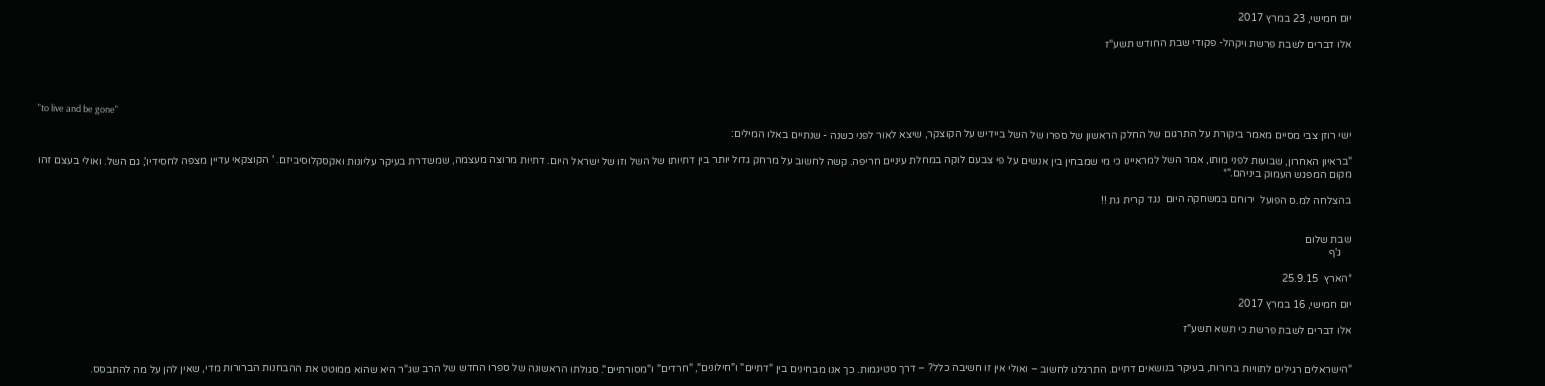יום חמישי, 23 במרץ 2017

אלו דברים לשבת פרשת ויקהל- פקודי שבת החודש תשע"ז




"to live and be gone"

ישי רוזן צבי מסיים מאמר ביקורת על התרגום של החלק הראשון של ספרו של השל ביידיש על הקוצקר, שיצא לאור לפני כשנה - שנתיים באלו המילים:

"בראיון האחרון, שבועות לפני מותו, אמר השל למראיינו כי מי שמבחין בין אנשים על פי צבעם לוקה במחלת עיניים חריפה. קשה לחשוב על מרחק גדול יותר בין דתיותו של השל וזו של ישראל היום. דתיות מרוצה מעצמה, שמשדרת בעיקר עליונות ואקסקלוסיביזם. ' הקוצקאי עדיין מצפה לחסידיו', גם השל. ואולי בעצם זהו מקום המפגש העמוק ביניהם."*

בהצלחה למ.ס הפועל  ירוחם במשחקה היום  נגד קרית גת !!


שבת שלום
    ג'ף

*הארץ  25.9.15

יום חמישי, 16 במרץ 2017

אלו דברים לשבת פרשת כי תשא תשע"ז


"הישראלים רגילים לתוויות ברורות, בעיקר בנושאים דתיים. התרגלנו לחשוב – ואולי אין זו חשיבה כלל? – דרך סטיגמות. כך אנו מבחינים בין "דתיים" ו"חילונים", "חרדים" ו"מסורתיים". סגולתו הראשונה של ספרו החדש של הרב שג"ר היא שהוא ממוטט את ההבחנות הברורות מדי, שאין להן על מה להתבסס.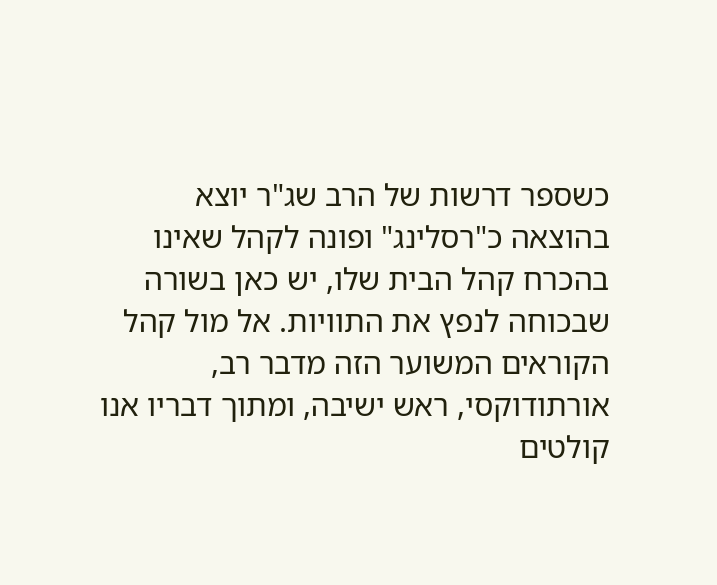כשספר דרשות של הרב שג"ר יוצא בהוצאה כ"רסלינג" ופונה לקהל שאינו בהכרח קהל הבית שלו, יש כאן בשורה שבכוחה לנפץ את התוויות. אל מול קהל הקוראים המשוער הזה מדבר רב, אורתודוקסי, ראש ישיבה, ומתוך דבריו אנו קולטים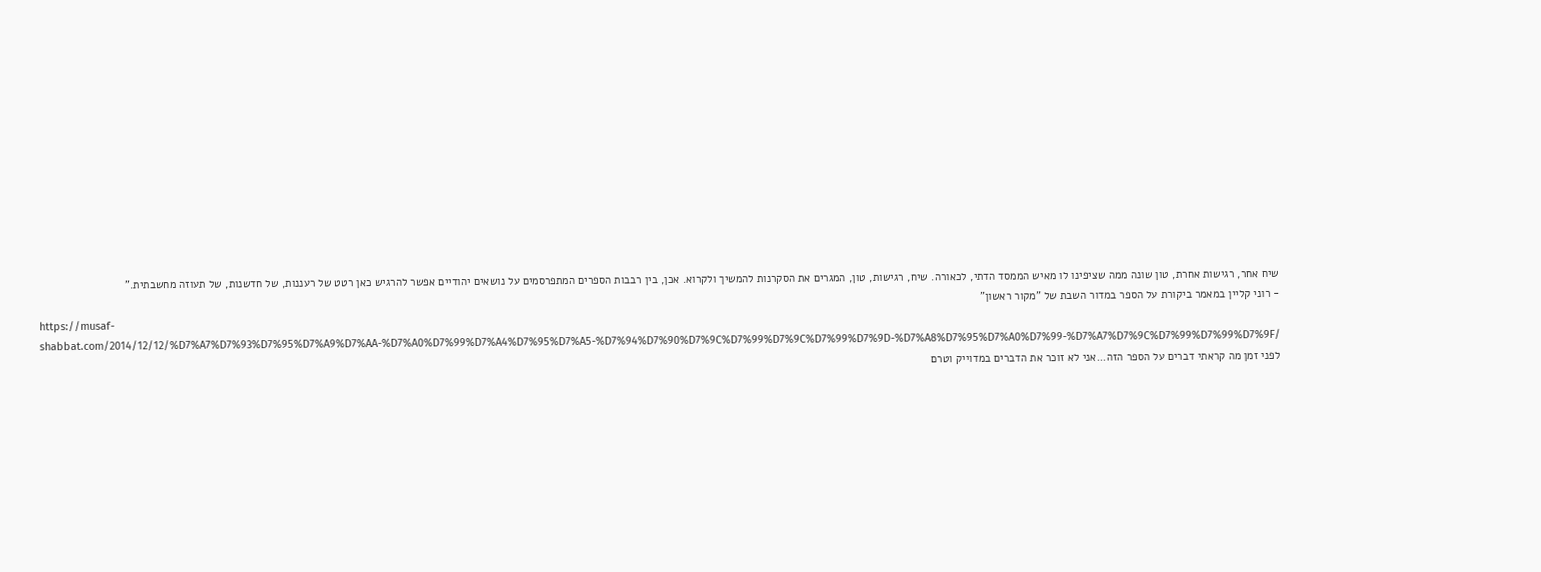שיח אחר, רגישות אחרת, טון שונה ממה שציפינו לו מאיש הממסד הדתי, לכאורה. שיח, רגישות, טון, המגרים את הסקרנות להמשיך ולקרוא. אכן, בין רבבות הספרים המתפרסמים על נושאים יהודיים אפשר להרגיש כאן רטט של רעננות, של חדשנות, של תעוזה מחשבתית."
- רוני קליין במאמר ביקורת על הספר במדור השבת של "מקור ראשון"
https://musaf-shabbat.com/2014/12/12/%D7%A7%D7%93%D7%95%D7%A9%D7%AA-%D7%A0%D7%99%D7%A4%D7%95%D7%A5-%D7%94%D7%90%D7%9C%D7%99%D7%9C%D7%99%D7%9D-%D7%A8%D7%95%D7%A0%D7%99-%D7%A7%D7%9C%D7%99%D7%99%D7%9F/
לפני זמן מה קראתי דברים על הספר הזה...אני לא זוכר את הדברים במדוייק וטרם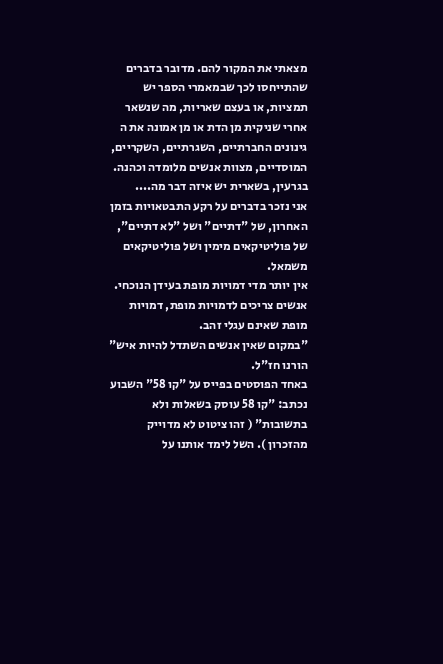מצאתי את המקור להם. מדובר בדברים שהתייחסו לכך שבמאמרי הספר יש תמציות, או בעצם שאריות, מה שנשאר אחרי שניקית מן הדת או מן אמונה את ה גינונים החברתיים, השגרתיים, השקריים, המוסדיים, מצוות אנשים מלומדה וכהנה. בגרעין, בשארית יש איזה דבר מה....
אני נזכר בדברים על רקע התבטאויות בזמן האחרון, של "דתיים" ושל "לא דתיים", של פוליטיקאים מימין ושל פוליטיקאים משמאל.
אין יותר מדי דמויות מופת בעידן הנוכחי.
אנשים צריכים לדמויות מופת, דמויות מופת שאינם עגלי זהב.
"במקום שאין אנשים השתדל להיות איש" הורנו חז"ל.
באחד הפוסטים בפייס על "קו 58" השבוע נכתב: "קו 58 עוסק בשאלות ולא בתשובות" ( זהו ציטוט לא מדוייק מהזכרון ). השל לימד אותנו על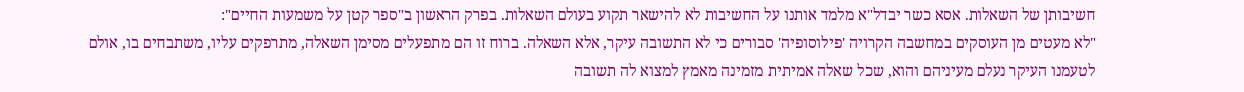חשיבותן של השאלות. אסא כשר יבדל"א מלמד אותנו על החשיבות לא להישאר תקוע בעולם השאלות. בפרק הראשון ב"ספר קטן על משמעות החיים":
"לא מעטים מן העוסקים במחשבה הקרויה 'פילוסופיה' סבורים כי לא התשובה עיקר, אלא השאלה. ברוח זו הם מתפעלים מסימן השאלה, מתרפקים עליו, משתבחים בו, אולם לטעמנו העיקר נעלם מעיניהם והוא, שכל שאלה אמיתית מזמינה מאמץ למצוא לה תשובה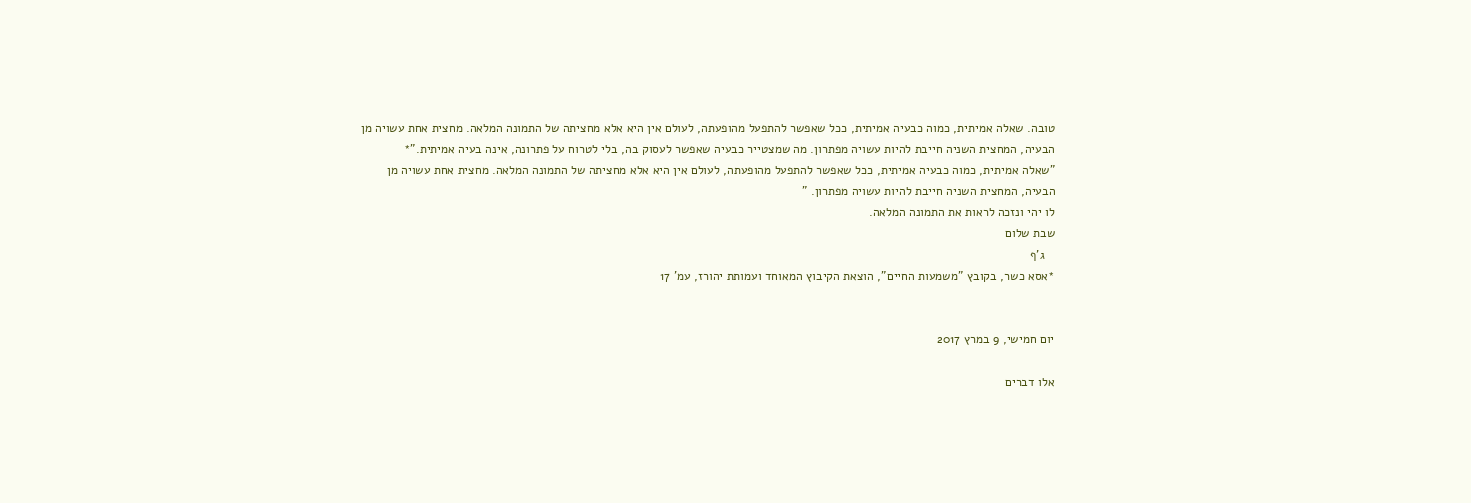טובה. שאלה אמיתית, כמוה כבעיה אמיתית, ככל שאפשר להתפעל מהופעתה, לעולם אין היא אלא מחציתה של התמונה המלאה. מחצית אחת עשויה מן הבעיה, המחצית השניה חייבת להיות עשויה מפתרון. מה שמצטייר כבעיה שאפשר לעסוק בה, בלי לטרוח על פתרונה, אינה בעיה אמיתית."*
"שאלה אמיתית, כמוה כבעיה אמיתית, ככל שאפשר להתפעל מהופעתה, לעולם אין היא אלא מחציתה של התמונה המלאה. מחצית אחת עשויה מן הבעיה, המחצית השניה חייבת להיות עשויה מפתרון. "
לו יהי ונזכה לראות את התמונה המלאה.
שבת שלום
   ג'ף
*אסא כשר, בקובץ "משמעות החיים", הוצאת הקיבוץ המאוחד ועמותת יהורז, עמ' 17


יום חמישי, 9 במרץ 2017

אלו דברים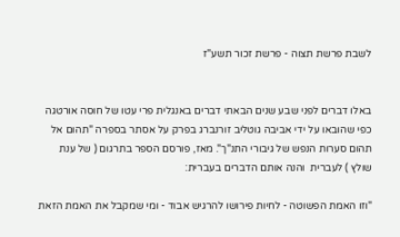לשבת פרשת תצוה - פרשת זכור תשע"ז


באלו דברים לפני שבע שנים הבאתי דברים באנגלית פרי עטו של חוסה אורטגה כפי שהובאו על ידי אביבה גוטליב זורנברג בפרק על אסתר בספרה "תהום אל תהום סערות הנפש של גיבורי התנ"ך". מאז, פורסם הספר בתרגום ( של ענת שולץ ) לעברית  והנה אותם הדברים בעברית:

"וזו האמת הפשוטה - לחיות פירושו להרגיש אבוד - ומי שמקבל את האמת הזאת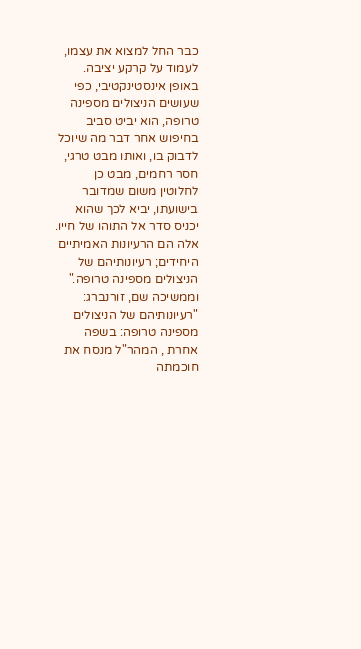כבר החל למצוא את עצמו, לעמוד על קרקע יציבה. באופן אינסטינקטיבי, כפי שעושים הניצולים מספינה טרופה, הוא יביט סביב בחיפוש אחר דבר מה שיוכל לדבוק בו, ואותו מבט טרגי, חסר רחמים, מבט כן לחלוטין משום שמדובר בישועתו, יביא לכך שהוא יכניס סדר אל התוהו של חייו. אלה הם הרעיונות האמיתיים היחידים; רעיונותיהם של הניצולים מספינה טרופה."
וממשיכה שם, זורנברג:
"רעיונותיהם של הניצולים מספינה טרופה: בשפה אחרת , המהר"ל מנסח את חוכמתה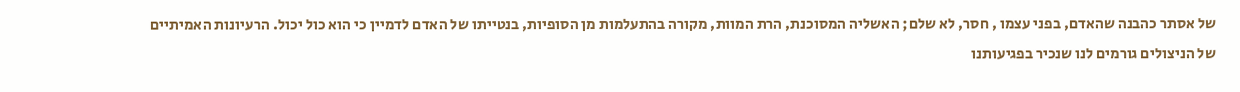של אסתר כהבנה שהאדם, בפני עצמו , חסר, לא שלם; האשליה המסוכנת, הרת המוות, מקורה בהתעלמות מן הסופיות, בנטייתו של האדם לדמיין כי הוא כול יכול. הרעיונות האמיתיים של הניצולים גורמים לנו שנכיר בפגיעותנו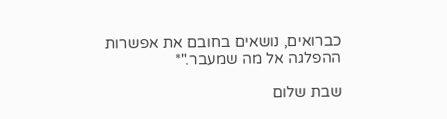כברואים, נושאים בחובם את אפשרות ההפלגה אל מה שמעבר."*

שבת שלום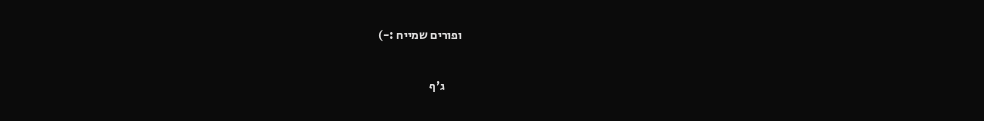ופורים שמייח :-)

       ג'ף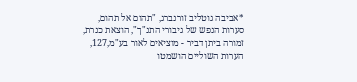*אביבה גוטליב זורנברג, "תהום אל תהום, סערות הנפש של גיבורי התנ"ך", הוצאת כנרת, זמורה ביתן דביר - מוציאים לאור בע"מ,127, הערות השוליים הושמטו